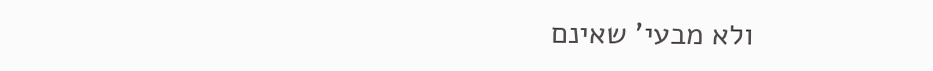ולא מבעי' שאינם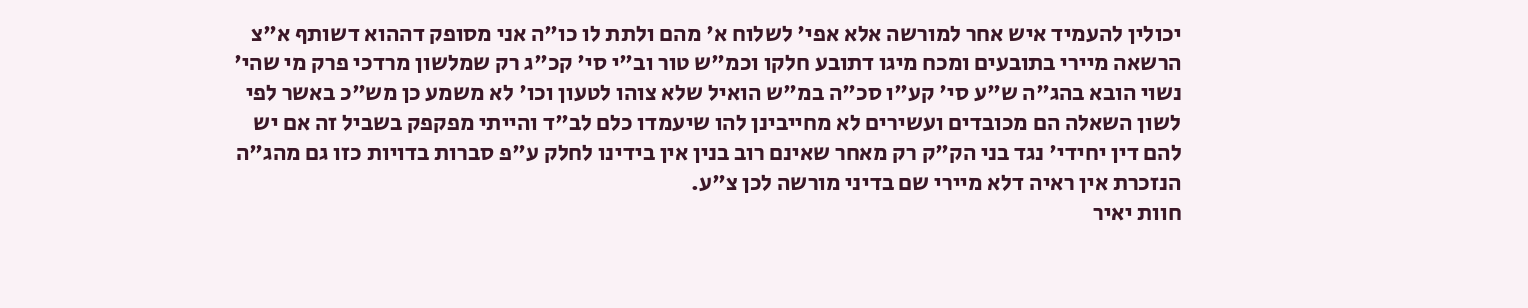יכולין להעמיד איש אחר למורשה אלא אפי' לשלוח א' מהם ולתת לו כו"ה אני מסופק דההוא דשותף א"צ הרשאה מיירי בתובעים ומכח מיגו דתובע חלקו וכמ"ש טור וב"י סי' קכ"ג רק שמלשון מרדכי פרק מי שהי' נשוי הובא בהג"ה ש"ע סי' קע"ו סכ"ה במ"ש הואיל שלא צוהו לטעון וכו' לא משמע כן מש"כ באשר לפי לשון השאלה הם מכובדים ועשירים לא מחייבינן להו שיעמדו כלם לב"ד והייתי מפקפק בשביל זה אם יש להם דין יחידי' נגד בני הק"ק רק מאחר שאינם רוב בנין אין בידינו לחלק ע"פ סברות בדויות כזו גם מהג"ה הנזכרת אין ראיה דלא מיירי שם בדיני מורשה לכן צ"ע.
חוות יאיר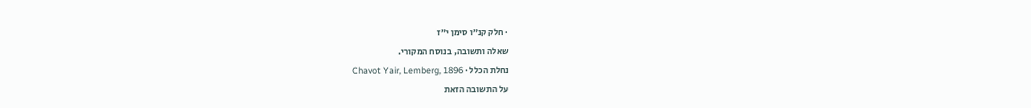· חלק קנ״ו סימן י״ז
שאלה ותשובה, בנוסח המקורי.
נחלת הכלל · Chavot Yair, Lemberg, 1896
על התשובה הזאת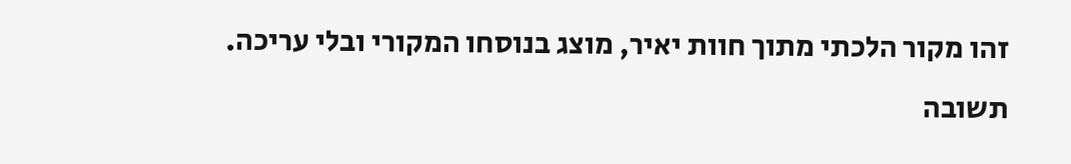זהו מקור הלכתי מתוך חוות יאיר, מוצג בנוסחו המקורי ובלי עריכה. תשובה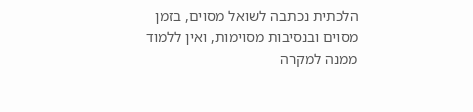הלכתית נכתבה לשואל מסוים, בזמן מסוים ובנסיבות מסוימות, ואין ללמוד ממנה למקרה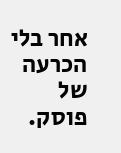אחר בלי הכרעה של פוסק.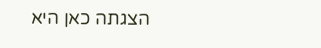הצגתה כאן היא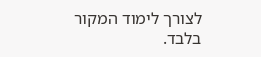לצורך לימוד המקור בלבד.